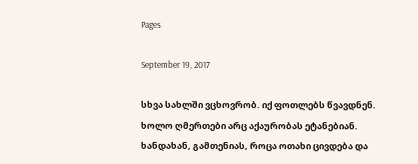Pages

September 19, 2017

სხვა სახლში ვცხოვრობ. იქ ფოთლებს წვავდნენ.
ხოლო ღმერთები არც აქაურობას ეტანებიან.
ხანდახან, გამთენიას, როცა ოთახი ცივდება და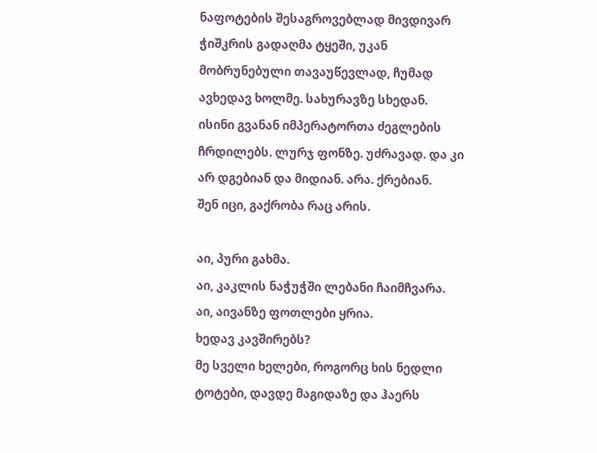ნაფოტების შესაგროვებლად მივდივარ ჭიშკრის გადაღმა ტყეში, უკან მობრუნებული თავაუწევლად, ჩუმად ავხედავ ხოლმე. სახურავზე სხედან.
ისინი გვანან იმპერატორთა ძეგლების ჩრდილებს. ლურჯ ფონზე. უძრავად. და კი არ დგებიან და მიდიან. არა. ქრებიან.
შენ იცი, გაქრობა რაც არის.

აი, პური გახმა.
აი, კაკლის ნაჭუჭში ლებანი ჩაიმჩვარა.
აი, აივანზე ფოთლები ყრია.
ხედავ კავშირებს?
მე სველი ხელები, როგორც ხის ნედლი ტოტები, დავდე მაგიდაზე და ჰაერს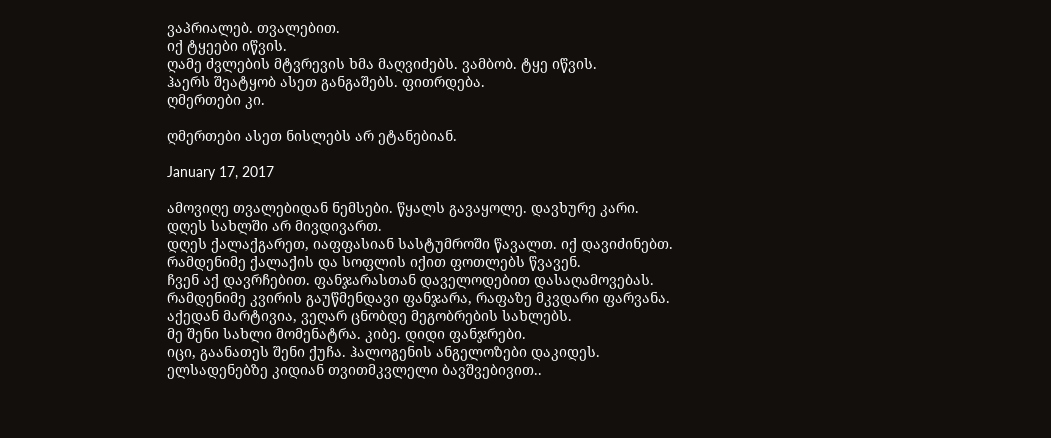ვაპრიალებ. თვალებით.
იქ ტყეები იწვის.
ღამე ძვლების მტვრევის ხმა მაღვიძებს. ვამბობ. ტყე იწვის.
ჰაერს შეატყობ ასეთ განგაშებს. ფითრდება.
ღმერთები კი.

ღმერთები ასეთ ნისლებს არ ეტანებიან.

January 17, 2017

ამოვიღე თვალებიდან ნემსები. წყალს გავაყოლე. დავხურე კარი. დღეს სახლში არ მივდივართ.
დღეს ქალაქგარეთ, იაფფასიან სასტუმროში წავალთ. იქ დავიძინებთ.
რამდენიმე ქალაქის და სოფლის იქით ფოთლებს წვავენ.
ჩვენ აქ დავრჩებით. ფანჯარასთან დაველოდებით დასაღამოვებას.
რამდენიმე კვირის გაუწმენდავი ფანჯარა, რაფაზე მკვდარი ფარვანა. აქედან მარტივია, ვეღარ ცნობდე მეგობრების სახლებს.
მე შენი სახლი მომენატრა. კიბე. დიდი ფანჯრები.
იცი, გაანათეს შენი ქუჩა. ჰალოგენის ანგელოზები დაკიდეს. ელსადენებზე კიდიან თვითმკვლელი ბავშვებივით..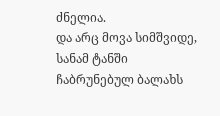ძნელია.
და არც მოვა სიმშვიდე, სანამ ტანში ჩაბრუნებულ ბალახს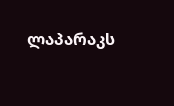ლაპარაკს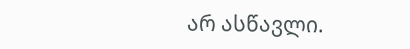არ ასწავლი.